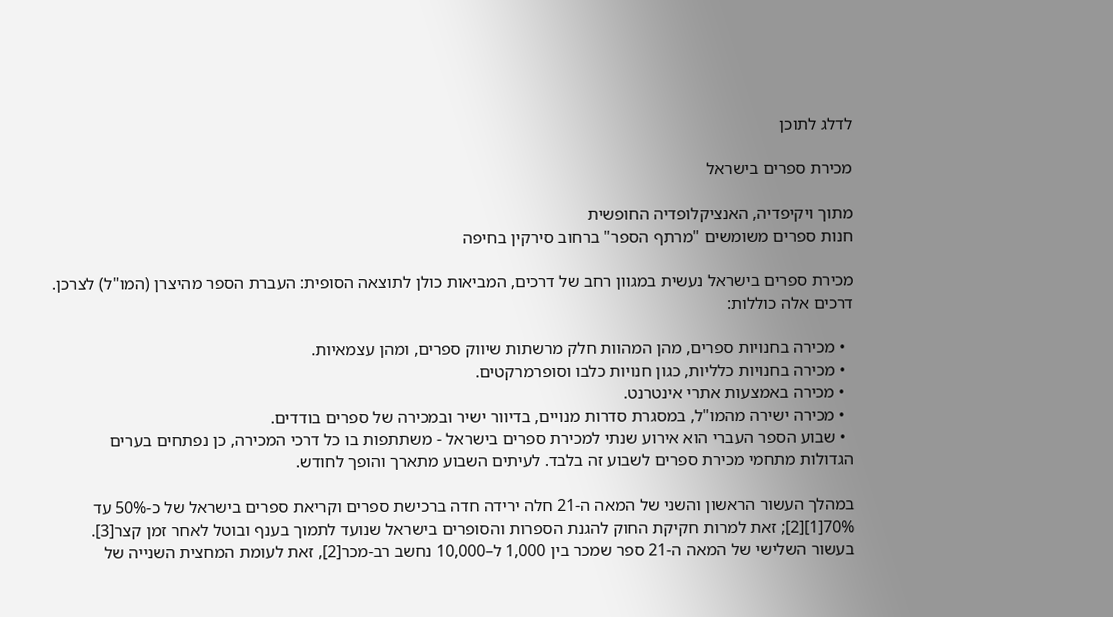לדלג לתוכן

מכירת ספרים בישראל

מתוך ויקיפדיה, האנציקלופדיה החופשית
חנות ספרים משומשים "מרתף הספר" ברחוב סירקין בחיפה

מכירת ספרים בישראל נעשית במגוון רחב של דרכים, המביאות כולן לתוצאה הסופית: העברת הספר מהיצרן (המו"ל) לצרכן. דרכים אלה כוללות:

  • מכירה בחנויות ספרים, מהן המהוות חלק מרשתות שיווק ספרים, ומהן עצמאיות.
  • מכירה בחנויות כלליות, כגון חנויות כלבו וסופרמרקטים.
  • מכירה באמצעות אתרי אינטרנט.
  • מכירה ישירה מהמו"ל, במסגרת סדרות מנויים, בדיוור ישיר ובמכירה של ספרים בודדים.
  • שבוע הספר העברי הוא אירוע שנתי למכירת ספרים בישראל - משתתפות בו כל דרכי המכירה, כן נפתחים בערים הגדולות מתחמי מכירת ספרים לשבוע זה בלבד. לעיתים השבוע מתארך והופך לחודש.

במהלך העשור הראשון והשני של המאה ה-21 חלה ירידה חדה ברכישת ספרים וקריאת ספרים בישראל של כ-50% עד 70%[1][2]; זאת למרות חקיקת החוק להגנת הספרות והסופרים בישראל שנועד לתמוך בענף ובוטל לאחר זמן קצר[3]. בעשור השלישי של המאה ה-21 ספר שמכר בין 1,000 ל–10,000 נחשב רב-מכר[2], זאת לעומת המחצית השנייה של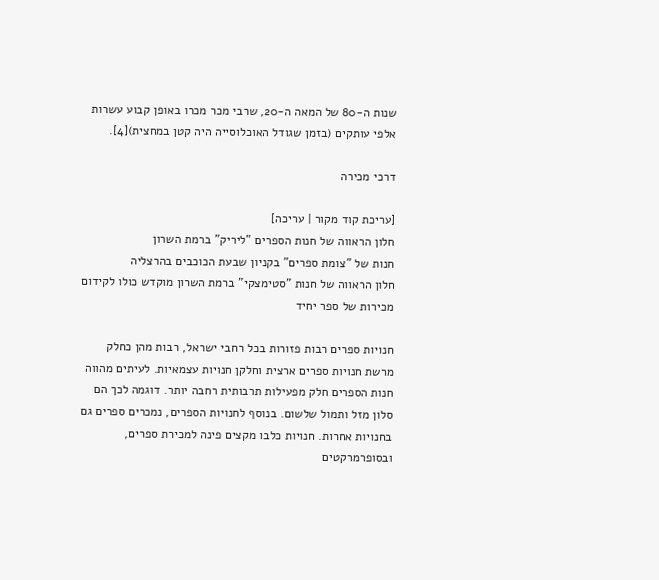שנות ה-80 של המאה ה-20, שרבי מכר מכרו באופן קבוע עשרות אלפי עותקים (בזמן שגודל האוכלוסייה היה קטן במחצית)[4].

דרכי מכירה

[עריכת קוד מקור | עריכה]
חלון הראווה של חנות הספרים "ליריק" ברמת השרון
חנות של "צומת ספרים" בקניון שבעת הכוכבים בהרצליה
חלון הראווה של חנות "סטימצקי" ברמת השרון מוקדש כולו לקידום מכירות של ספר יחיד

חנויות ספרים רבות פזורות בכל רחבי ישראל, רבות מהן כחלק מרשת חנויות ספרים ארצית וחלקן חנויות עצמאיות. לעיתים מהווה חנות הספרים חלק מפעילות תרבותית רחבה יותר. דוגמה לכך הם סלון מזל ותמול שלשום. בנוסף לחנויות הספרים, נמכרים ספרים גם בחנויות אחרות. חנויות כלבו מקצים פינה למכירת ספרים, ובסופרמרקטים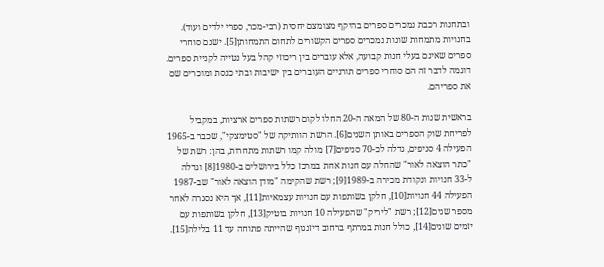ובתחנות רכבת נמכרים ספרים בהיקף מצומצם יחסית (רבי-מכר, ספרי ילדים ועוד). בחנויות מתמחות שונות נמכרים ספרים הקשורים לתחום התמחותן[5]. ישנם סוחרי ספרים שאינם בעלי חנות קבועה, אלא עוברים בין ריכוזי קהל בעל נטייה לקניית ספרים. דוגמה לדבר זה הם סוחרי ספרים תורניים העוברים בין ישיבות ובתי כנסת ומוכרים שם את ספריהם.

בראשית שנות ה-80 של המאה ה-20 החלו לקום רשתות ספרים ארציות, במקביל לפריחת שוק הספרים באותן השנים[6]. הרשת הוותיקה של "סטימצקי", שכבר ב-1965 הפעילה 4 סניפים, גדלה לכ-70 סניפים[7] מולה קמו רשתות מתחרות, בהן: רשת של "כתר הוצאה לאור" שהחלה עם חנות אחת במרכז כלל בירושלים ב-1980[8] וגדלה ל-33 חנויות ונקודת מכירה ב-1989[9]; רשת שהקימה "מודן הוצאה לאור" שב-1987 הפעילה 44 חנויות[10], חלקן בשותפות עם חנויות עצמאיות[11], אך היא נסגרה לאחר מספר שנים[12]; רשת "ליריק" שהפעילה 10 חנויות בוטיק[13], חלקן בשותפות עם יזמים שונים[14], כולל חנות במרתף ברחוב דיזנגוף שהייתה פתוחה עד 11 בלילה[15].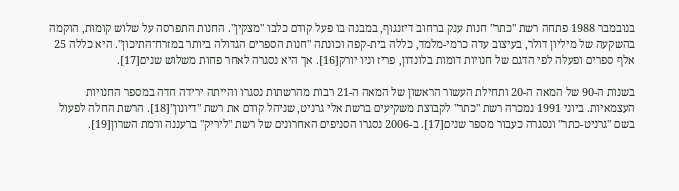בנובמבר 1988 פתחה רשת "כתר" חנות ענק ברחוב דיזנגוף, במבנה בו פעל קודם כלבו "מצקין". החנות התפרסה על שלוש קומות, הוקמה בהשקעה של מיליון דולר, בעיצוב עדה כרמי-מלמד, כללה בית-קפה וכונתה "חנות הספרים הגדולה ביותר במזרח־התיכון". היא כללה 25 אלף ספרים ופעלה לפי הדגם של חנויות דומות בלונדון, פריז וניו יורק[16]. אך היא נסגרה לאחר פחות משלוש שנים[17].

בשנות ה-90 של המאה ה-20 ותחילת העשור הראשון של המאה ה-21 רבות מהרשתות נסגרו והייתה ירידה חדה במספר החנויות העצמאיות. ביוני 1991 נמכרה רשת "כתר" לקבוצת משקיעים ברשת אלי גרניט, שניהל קודם את רשת "דיונון"[18]. הרשת החלה לפעול בשם "גרניט-כתר" ונסגרה כעבור מספר שנים[17]. ב-2006 נסגרו הסניפים האחרונים של רשת "ליריק" ברעננה ורמת השרון[19].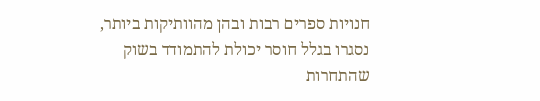חנויות ספרים רבות ובהן מהוותיקות ביותר, נסגרו בגלל חוסר יכולת להתמודד בשוק שהתחרות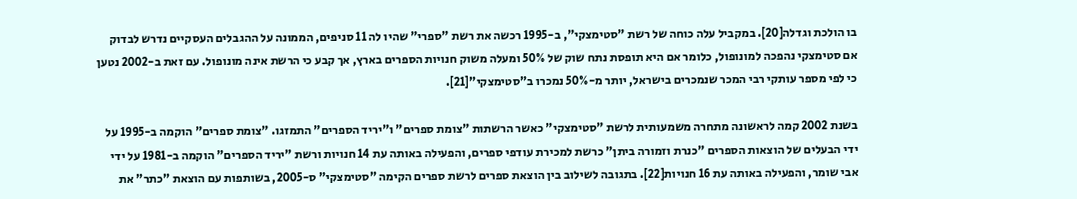בו הולכת וגדלה[20]. במקביל עלה כוחה של רשת "סטימצקי", ב-1995 רכשה את רשת "ספרי" שהיו לה 11 סניפים, הממונה על ההגבלים העסקיים נדרש לבדוק אם סטימצקי נהפכה למונופול, כלומר אם היא תופסת נתח שוק של 50% ומעלה משוק חנויות הספרים בארץ, אך קבע כי הרשת אינה מונופול. עם זאת ב-2002 נטען כי לפי מספר עותקי רבי המכר שנמכרים בישראל, יותר מ-50% נמכרו ב"סטימצקי"[21].

בשנת 2002 קמה לראשונה מתחרה משמעותית לרשת "סטימצקי" כאשר הרשתות "צומת ספרים" ו"יריד הספרים" התמזגו. "צומת ספרים" הוקמה ב-1995 על ידי הבעלים של הוצאות הספרים "כנרת וזמורה ביתן" כרשת למכירת עודפי ספרים, והפעילה באותה עת 14 חנויות ורשת "יריד הספרים" הוקמה ב-1981 על ידי אבי שומר, והפעילה באותה עת 16 חנויות[22]. בתגובה לשילוב בין הוצאת ספרים לרשת ספרים הקימה "סטימצקי" ס-2005, בשותפות עם הוצאת "כתר" את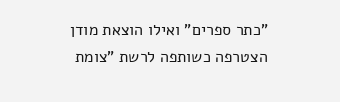"כתר ספרים" ואילו הוצאת מודן הצטרפה כשותפה לרשת "צומת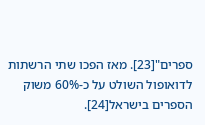ספרים"[23]. מאז הפכו שתי הרשתות לדואופול השולט על כ-60% משוק הספרים בישראל[24].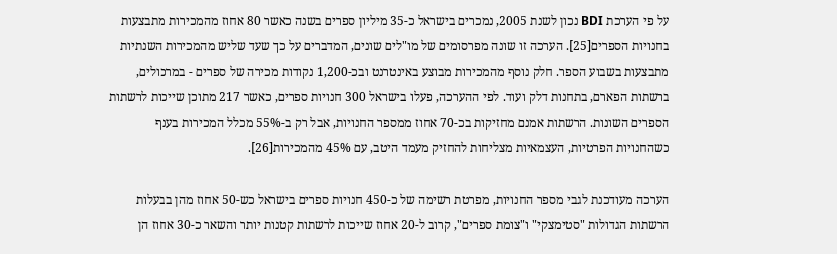על פי הערכת BDI נכון לשנת 2005, נמכרים בישראל כ-35 מיליון ספרים בשנה כאשר 80 אחוז מהמכירות מתבצעות בחנויות הספרים[25]. הערכה זו שונה מפרסומים של מו"לים שונים, המדברים על כך שעד שליש מהמכירות השנתיות מתבצעות בשבוע הספר. חלק נוסף מהמכירות מבוצע באינטרנט ובכ-1,200 נקודות מכירה של ספרים - במרכולים, ברשתות הפארם, בתחנות דלק ועוד. לפי ההערכה, פעלו בישראל 300 חנויות ספרים, כאשר 217 מתוכן שייכות לרשתות הספרים השונות. הרשתות אמנם מחזיקות בכ-70 אחוז ממספר החנויות, אבל רק ב-55% מכלל המכירות בענף כשהחנויות הפרטיות, העצמאיות מצליחות להחזיק מעמד היטב, עם 45% מהמכירות[26].

הערכה מעודכנת לגבי מספר החנויות, מפרטת רשימה של כ-450 חנויות ספרים בישראל כש-50 אחוז מהן בבעלות הרשתות הגדולות "סטימצקי" ו"צומת ספרים", קרוב ל-20 אחוז שייכות לרשתות קטנות יותר והשאר כ-30 אחוז הן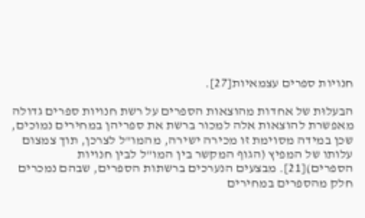חנויות ספרים עצמאיות[27].

הבעלוּת של אחדות מהוצאות הספרים על רשת חנויות ספרים גדולה מאפשרת להוצאות אלה למכור ברשת את ספריהן במחירים נמוכים, שכן במידה מסוימת זו מכירה ישירה, מהמו"ל לצרכן, תוך צמצום עלותו של המפיץ (הגוף המקשר בין המו"ל לבין חנויות הספרים)[21]. מבצעים הנערכים ברשתות הספרים, שבהם נמכרים חלק מהספרים במחירים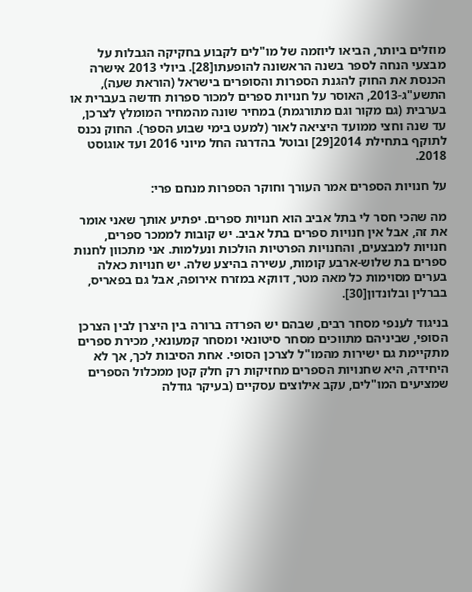מוזלים ביותר, הביאו ליוזמה של מו"לים לקבוע בחקיקה הגבלות על מבצעי הנחה לספר בשנה הראשונה להופעתו[28]. ביולי 2013 אישרה הכנסת את החוק להגנת הספרות והסופרים בישראל (הוראת שעה), התשע"ג-2013, האוסר על חנויות ספרים למכור ספרות חדשה בעברית או בערבית (גם מקור וגם מתורגמת) במחיר שונה מהמחיר המומלץ לצרכן, עד שנה וחצי ממועד היציאה לאור (למעט בימי שבוע הספר). החוק נכנס לתוקף בתחילת 2014[29] ובוטל בהדרגה החל מיוני 2016 ועד אוגוסט 2018.

על חנויות הספרים אמר העורך וחוקר הספרות מנחם פרי:

מה שהכי חסר לי בתל אביב הוא חנויות ספרים. יפתיע אותך שאני אומר את זה, אבל אין חנויות ספרים בתל אביב. יש קובות לממכר ספרים, חנויות למבצעים, והחנויות הפרטיות הולכות ונעלמות. אני מתכוון לחנות ספרים בת שלוש-ארבע קומות, עשירה בהיצע שלה. יש חנויות כאלה בערים מסוימות כל מאה מטר, דווקא במזרח אירופה, אבל גם בפאריס, בברלין ובלונדון[30].

בניגוד לענפי מסחר רבים, שבהם יש הפרדה ברורה בין היצרן לבין הצרכן הסופי, שביניהם מתווכים מסחר סיטונאי ומסחר קמעונאי, מכירת ספרים מתקיימת גם ישירות מהמו"ל לצרכן הסופי. אחת הסיבות לכך, אך לא היחידה, היא שחנויות הספרים מחזיקות רק חלק קטן ממכלול הספרים שמציעים המו"לים, עקב אילוצים עסקיים (בעיקר גודלה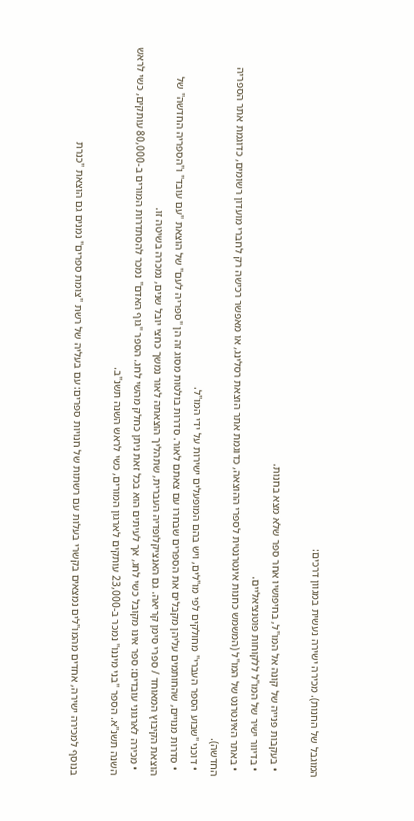המוגבל של החנות). מכירה ישירה נעשית במגוון דרכים:

  • בעקבות פנייה של קונה אל המו"ל, בחיפושיו אחר ספר שלא מצא בחנות.
  • בדיוור ישיר של המו"ל ללקוחות פוטנציאליים.
  • באתר האינטרנט של המו"ל (המשמש כחנות אינטרנטית לספרי ההוצאה, כדוגמת אתר הוצאת רסלינג, או מאפשר רכישה רק לחברי מועדון רשומים, כדוגמת אתר הספריה החדשה).
  • דוכני "שבוע הספר העברי" מחולקים לפי מו"לים, ויש בהם המופעלים ישירות על ידי המו"ל.
  • סדרות מנויים, שהחותמים עליהן מקבלים את הספרים שבחרו עם צאתם לאור. סדרות בולטות מסוג זה הן "ספריה לעם" של הוצאת "עם עובד" ו"הספריה החדשה" של הוצאת הקיבוץ המאוחד / ספרי סימן קריאה. גם האנציקלופדיה העברית, שתהליך הוצאתה לאור נמשך כחצי יובל שנים, נמכרה בשיטה זו.
  • מכירה לארגוני עובדים: ספר אינו מקובל כשי לחג, אך לעיתים הוא בכל זאת ניתן כחלק מהשי לחג. הספר "גוף האדם" נמכר להסתדרות המורים ב-80,000 עותקים, כשי לראש השנה תשנ"א. הספר "בני מיננו" נמכר ב-23,000 עותקים לארגון המורים, כשי לראש השנה תשנ"ב.

בנוסף למכירה ישירה, אחדים מהמו"לים נמצאים בקשרי בעלות עם רשתות של חנויות ספרים: עם בעליה של רשת "צומת ספרים" נמנים גם הוצאת "כנרת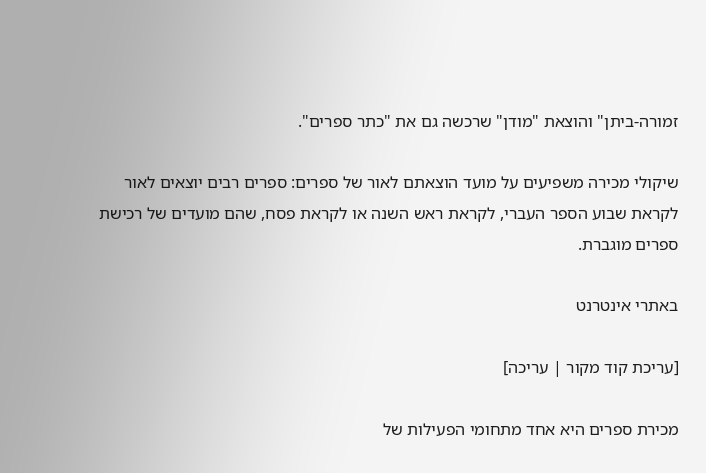זמורה-ביתן" והוצאת "מודן" שרכשה גם את "כתר ספרים".

שיקולי מכירה משפיעים על מועד הוצאתם לאור של ספרים: ספרים רבים יוצאים לאור לקראת שבוע הספר העברי, לקראת ראש השנה או לקראת פסח, שהם מועדים של רכישת ספרים מוגברת.

באתרי אינטרנט

[עריכת קוד מקור | עריכה]

מכירת ספרים היא אחד מתחומי הפעילות של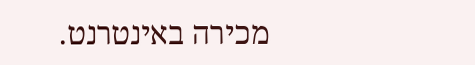מכירה באינטרנט.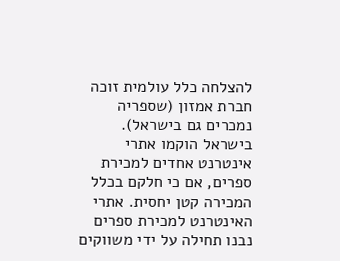להצלחה כלל עולמית זוכה חברת אמזון (שספריה נמכרים גם בישראל). בישראל הוקמו אתרי אינטרנט אחדים למכירת ספרים, אם כי חלקם בכלל המכירה קטן יחסית. אתרי האינטרנט למכירת ספרים נבנו תחילה על ידי משווקים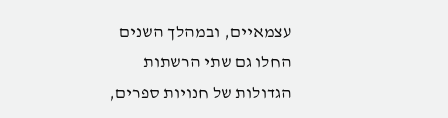עצמאיים, ובמהלך השנים החלו גם שתי הרשתות הגדולות של חנויות ספרים,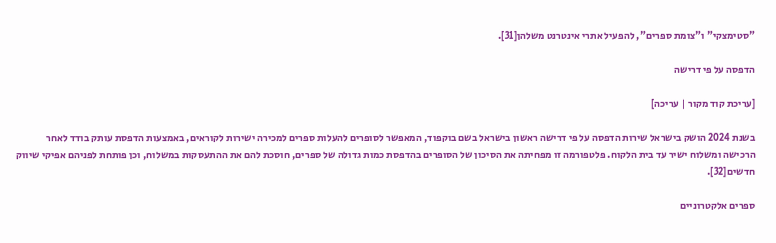"סטימצקי" ו"צומת ספרים", להפעיל אתרי אינטרנט משלהן[31].

הדפסה על פי דרישה

[עריכת קוד מקור | עריכה]

בשנת 2024 הושק בישראל שירות הדפסה על פי דרישה ראשון בישראל בשם בוקפוד, המאפשר לסופרים להעלות ספרים למכירה ישירות לקוראים, באמצעות הדפסת עותק בודד לאחר הרכישה ומשלוח ישיר עד בית הלקוח. פלטפורמה זו מפחיתה את הסיכון של הסופרים בהדפסת כמות גדולה של ספרים, חוסכת להם את ההתעסקות במשלוח, וכן פותחת לפניהם אפיקי שיווק חדשים[32].

ספרים אלקטרוניים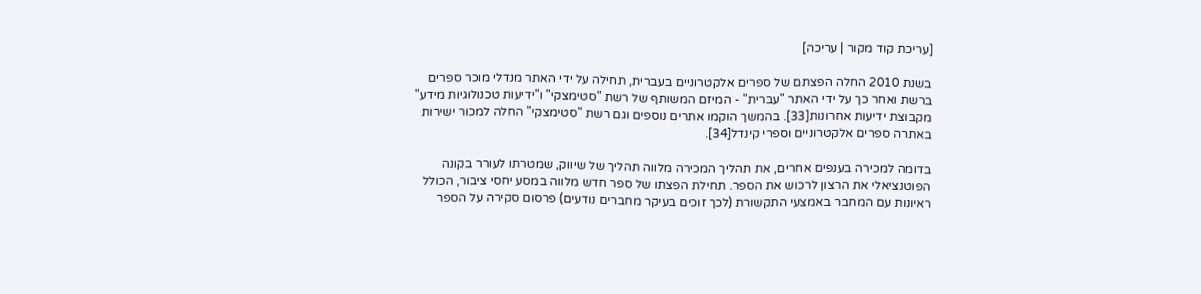[עריכת קוד מקור | עריכה]

בשנת 2010 החלה הפצתם של ספרים אלקטרוניים בעברית, תחילה על ידי האתר מנדלי מוכר ספרים ברשת ואחר כך על ידי האתר "עברית" - המיזם המשותף של רשת "סטימצקי" ו"ידיעות טכנולוגיות מידע" מקבוצת ידיעות אחרונות[33]. בהמשך הוקמו אתרים נוספים וגם רשת "סטימצקי" החלה למכור ישירות באתרה ספרים אלקטרוניים וספרי קינדל[34].

בדומה למכירה בענפים אחרים, את תהליך המכירה מלווה תהליך של שיווק, שמטרתו לעורר בקונה הפוטנציאלי את הרצון לרכוש את הספר. תחילת הפצתו של ספר חדש מלווה במסע יחסי ציבור, הכולל ראיונות עם המחבר באמצעי התקשורת (לכך זוכים בעיקר מחברים נודעים) פרסום סקירה על הספר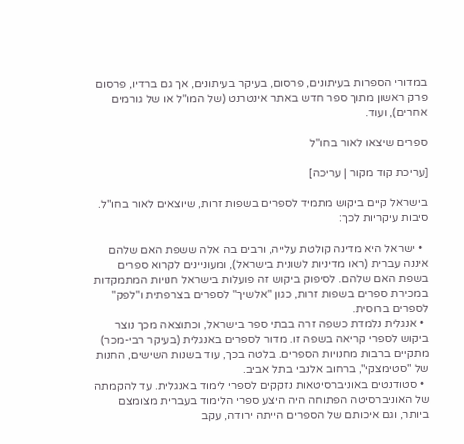במדורי הספרות בעיתונים, פרסום, בעיקר בעיתונים, אך גם ברדיו, פרסום פרק ראשון מתוך ספר חדש באתר אינטרנט (של המו"ל או של גורמים אחרים), ועוד.

ספרים שיצאו לאור בחו"ל

[עריכת קוד מקור | עריכה]

בישראל קיים ביקוש מתמיד לספרים בשפות זרות, שיוצאים לאור בחו"ל. סיבות עיקריות לכך:

  • ישראל היא מדינה קולטת עלייה, ורבים בה אלה ששפת האם שלהם איננה עברית (ראו מדיניות לשונית בישראל), ומעוניינים לקרוא ספרים בשפת האם שלהם. לסיפוק ביקוש זה פועלות בישראל חנויות המתמקדות במכירת ספרים בשפות זרות, כגון "אלשיך" לספרים בצרפתית ו"לפק" לספרים ברוסית.
  • אנגלית נלמדת כשפה זרה בבתי ספר בישראל, וכתוצאה מכך נוצר ביקוש לספרי קריאה בשפה זו. מדור לספרים באנגלית (בעיקר רבי-מכר) מתקיים ברבות מחנויות הספרים. בלטה בכך, עוד בשנות השישים, החנות של "סטימצקי", ברחוב אלנבי בתל אביב.
  • סטודנטים באוניברסיטאות נזקקים לספרי לימוד באנגלית. עד להקמתה של האוניברסיטה הפתוחה היה היצע ספרי הלימוד בעברית מצומצם ביותר, וגם איכותם של הספרים הייתה ירודה, עקב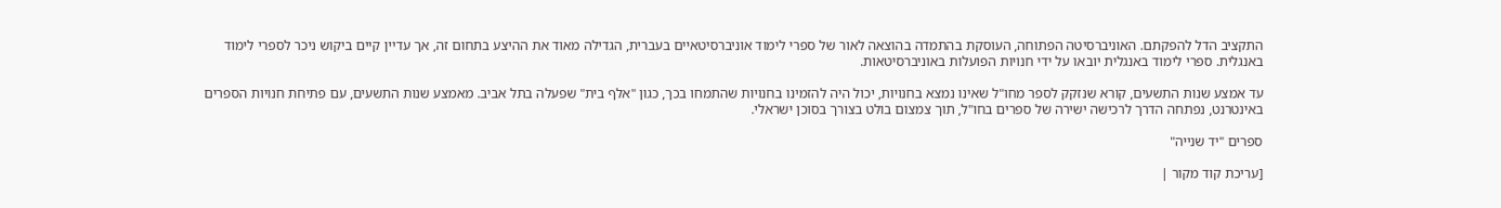התקציב הדל להפקתם. האוניברסיטה הפתוחה, העוסקת בהתמדה בהוצאה לאור של ספרי לימוד אוניברסיטאיים בעברית, הגדילה מאוד את ההיצע בתחום זה, אך עדיין קיים ביקוש ניכר לספרי לימוד באנגלית. ספרי לימוד באנגלית יובאו על ידי חנויות הפועלות באוניברסיטאות.

עד אמצע שנות התשעים, קורא שנזקק לספר מחו"ל שאינו נמצא בחנויות, יכול היה להזמינו בחנויות שהתמחו בכך, כגון "אלף בית" שפעלה בתל אביב. מאמצע שנות התשעים, עם פתיחת חנויות הספרים באינטרנט, נפתחה הדרך לרכישה ישירה של ספרים בחו"ל, תוך צמצום בולט בצורך בסוכן ישראלי.

ספרים "יד שנייה"

[עריכת קוד מקור |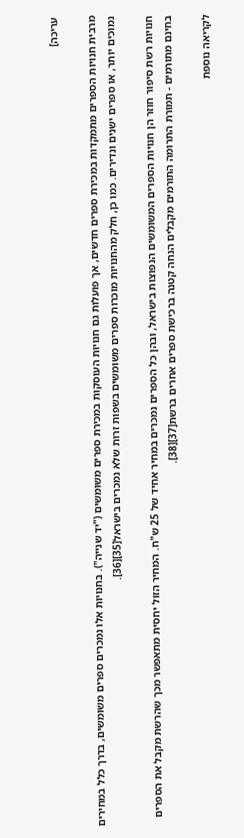עריכה]

מרבית חנויות הספרים מתמקדות במכירת ספרים חדשים, אך פועלות גם חנויות העוסקות במכירת ספרים משומשים ("יד שנייה"). בחנויות אלו נמכרים ספרים משומשים, בדרך כלל במחירים נמוכים יותר, או ספרים ישנים ונדירים. כמו כן, חלק מהחנויות מוכרות ספרים משומשים בשפות זרות שלא נמכרים בישראל[35][36].

חנויות רשת סיפור חוזר הן חנויות הספרים המשומשים הנפוצות בישראל, ובהן כל הספרים נמכרים במחיר אחיד של 25 ש"ח. המחיר הזול יחסית מתאפשר מכך שהרשת מקבל את הספרים בחינם מתורמים - תמורת התרומה התורמים מקבלים הנחה קטנה ברכישת ספרים אחרים ברשת[37][38].

לקריאה נוספת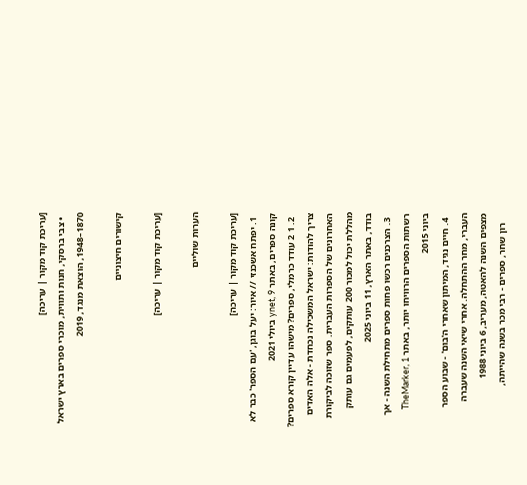[עריכת קוד מקור | עריכה]
  • צבי ברסקי, חנות ותווית, מוכרי ספרים בארץ ישראל 1870–1948, הוצאת מנגד, 2019

קישורים חיצוניים

[עריכת קוד מקור | עריכה]

הערות שוליים

[עריכת קוד מקור | עריכה]
  1. יפתח אשכנזי // איור: יעל בוגן, 'עם הספר' כבר לא קונה ספרים, באתר ynet, 9 ביולי 2021
  2. 1 2 עודד כרמלי, ספרים? מישהו עדיין קורא ספרים? צריך להודות: ישראל המשכילה נכחדת - אלה האדים האחרונים של הספרות העברית. ספר שזוכה לביקורת מהללת יכול למכור 200 עותקים, לפעמים גם עותק בודד, באתר הארץ, 11 ביוני 2025
  3. הצרכנים רכשו פחות ספרים מתחילת השנה - אך רשתות הספרים הרוויחו יותר, באתר TheMarker, 1 ביוני 2015
  4. חיים נגיד, המיתון שאחרי ה'בום' - שבוע הספר העברי, מחר ההתחלה. אחרי שיאי השנה שעברה מצפים השנה להאטה, מעריב, 6 ביוני 1988
    רון שחר, ספרים - רבי מכר בשנה שהייתה,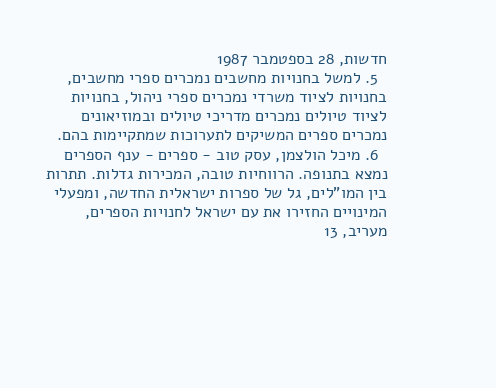חדשות, 28 בספטמבר 1987
  5. למשל בחנויות מחשבים נמכרים ספרי מחשבים, בחנויות לציוד משרדי נמכרים ספרי ניהול, בחנויות לציוד טיולים נמכרים מדריכי טיולים ובמוזיאונים נמכרים ספרים המשיקים לתערוכות שמתקיימות בהם.
  6. מיכל הולצמן, עסק טוב - ספרים - ענף הספרים נמצא בתנופה. הרווחיות טובה, המכירות גדלות. תתרות בין המו"לים, גל של ספרות ישראלית החדשה, ומפעלי המינויים החזירו את עם ישראל לחנויות הספרים, מעריב, 13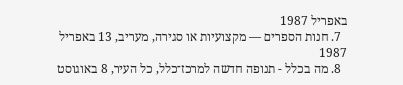באפריל 1987
  7. חנות הספרים — מקצועיות או סגירה, מעריב, 13 באפריל 1987
  8. מה בכלל - תנופה חדשה למרכז־כלל, כל העיר, 8 באוגוסט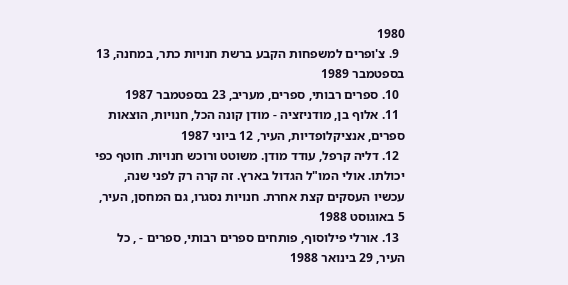1980
  9. צ'ופרים למשפחות הקבע ברשת חנויות כתר, במחנה, 13 בספטמבר 1989
  10. ספרים רבותי, ספרים, מעריב, 23 בספטמבר 1987
  11. אלוף בן, מודניזציה - מודן קונה הכל, חנויות, הוצאות ספרים, אנציקלופדיות, העיר, 12 ביוני 1987
  12. דליה קרפל, עודד מודן. משוטט ורוכש חנויות. חוטף כפי יכולתו. אולי המו"ל הגדול בארץ. זה קרה רק לפני שנה, עכשיו העסקים קצת אחרת. חנויות נסגרו, גם המחסן, העיר, 5 באוגוסט 1988
  13. אורלי פילוסוף, פותחים ספרים רבותי, ספרים - , כל העיר, 29 בינואר 1988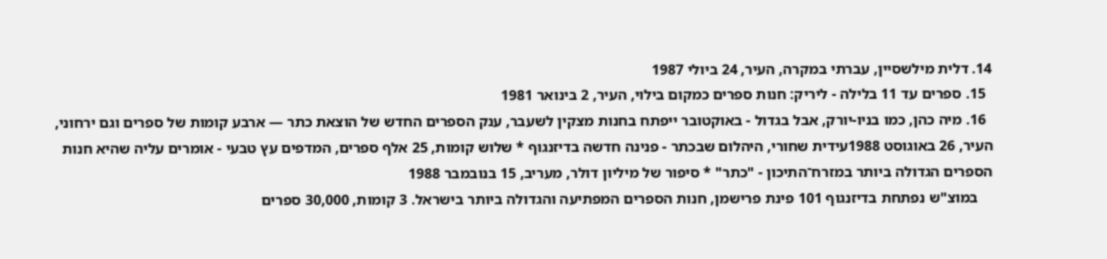14. דלית מילשסיין, עברתי במקרה, העיר, 24 ביולי 1987
  15. ספרים עד 11 בלילה - ליריק: חנות ספרים כמקום בילוי, העיר, 2 בינואר 1981
  16. מיה כהן, כמו בניו-יורק, אבל בגדול - באוקטובר ייפתח בחנות מצקין לשעבר, ענק הספרים החדש של הוצאת כתר — ארבע קומות של ספרים וגם ירחוני, העיר, 26 באוגוסט 1988עידית שחורי, היהלום שבכתר - פנינה חדשה בדיזנגוף * שלוש קומות, 25 אלף ספרים, המדפים עץ טבעי - אומרים עליה שהיא חנות הספרים הגדולה ביותר במזרח־התיכון - "כתר" * סיפור של מיליון דולר, מעריב, 15 בנובמבר 1988
    במוצ"ש נפתחת בדיזנגוף 101 פינת פרישמן, חנות הספרים המפתיעה והגדולה ביותר בישראל. 3 קומות, 30,000 ספרים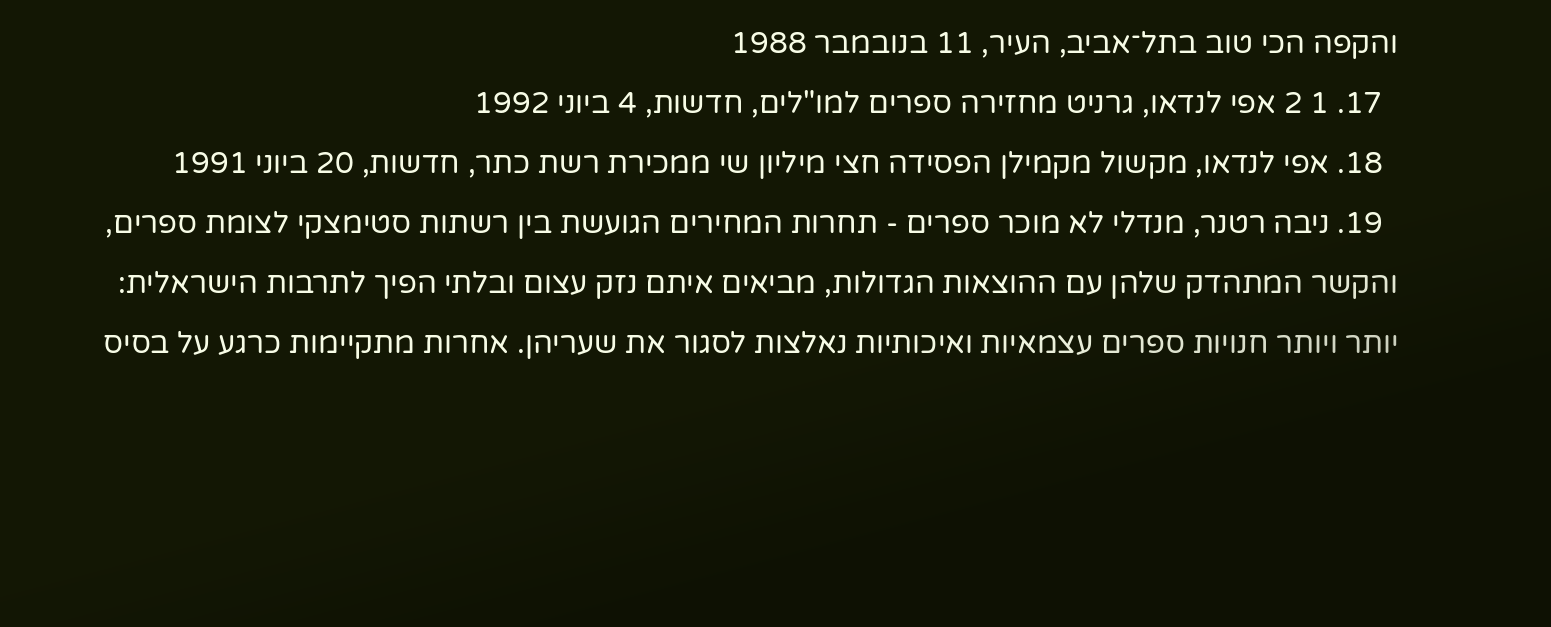והקפה הכי טוב בתל־אביב, העיר, 11 בנובמבר 1988
  17. 1 2 אפי לנדאו, גרניט מחזירה ספרים למו"לים, חדשות, 4 ביוני 1992
  18. אפי לנדאו, מקשול מקמילן הפסידה חצי מיליון שי ממכירת רשת כתר, חדשות, 20 ביוני 1991
  19. ניבה רטנר, מנדלי לא מוכר ספרים - תחרות המחירים הגועשת בין רשתות סטימצקי לצומת ספרים, והקשר המתהדק שלהן עם ההוצאות הגדולות, מביאים איתם נזק עצום ובלתי הפיך לתרבות הישראלית: יותר ויותר חנויות ספרים עצמאיות ואיכותיות נאלצות לסגור את שעריהן. אחרות מתקיימות כרגע על בסיס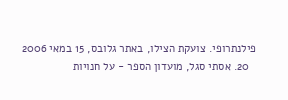פילנתרופי. צועקת הצילו, באתר גלובס, 15 במאי 2006
  20. אסתי סגל, מועדון הספר - על חנויות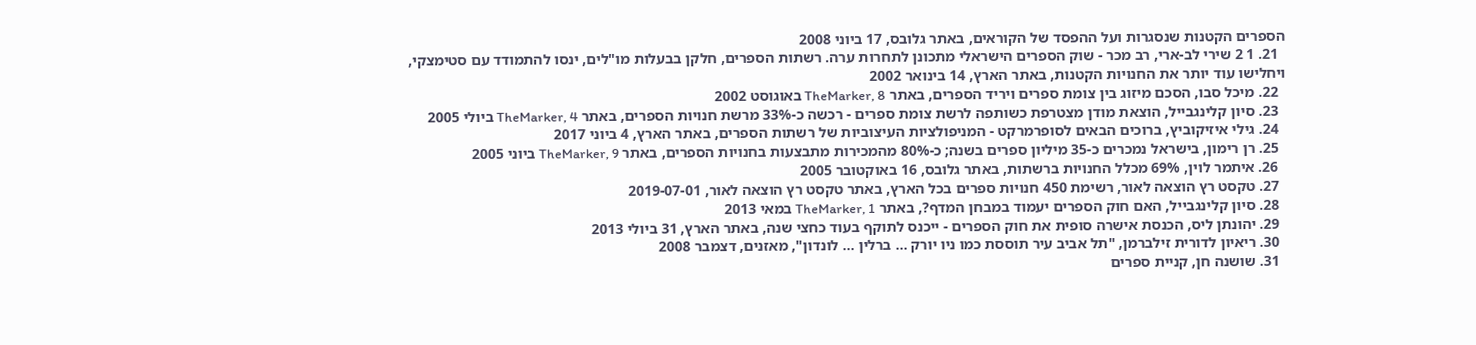הספרים הקטנות שנסגרות ועל ההפסד של הקוראים, באתר גלובס, 17 ביוני 2008
  21. 1 2 שירי לב-ארי, רב מכר - שוק הספרים הישראלי מתכונן לתחרות ערה. רשתות הספרים, חלקן בבעלות מו"לים, ינסו להתמודד עם סטימצקי, ויחלישו עוד יותר את החנויות הקטנות, באתר הארץ, 14 בינואר 2002
  22. מיכל סבו, הסכם מיזוג בין צומת ספרים ויריד הספרים, באתר TheMarker, 8 באוגוסט 2002
  23. סיון קלינגבייל, הוצאת מודן מצטרפת כשותפה לרשת צומת ספרים - רכשה כ-33% מרשת חנויות הספרים, באתר TheMarker, 4 ביולי 2005
  24. גילי איזיקוביץ, ברוכים הבאים לסופרמרקט - המניפולציות העיצוביות של רשתות הספרים, באתר הארץ, 4 ביוני 2017
  25. רן רימון, בישראל נמכרים כ-35 מיליון ספרים בשנה; כ-80% מהמכירות מתבצעות בחנויות הספרים, באתר TheMarker, 9 ביוני 2005
  26. איתמר לוין, 69% מכלל החנויות ברשתות, באתר גלובס, 16 באוקטובר 2005
  27. טקסט רץ הוצאה לאור, רשימת 450 חנויות ספרים בכל הארץ, באתר טקסט רץ הוצאה לאור, 2019-07-01
  28. סיון קלינגבייל, האם חוק הספרים יעמוד במבחן המדף?, באתר TheMarker, 1 במאי 2013
  29. יהונתן ליס, הכנסת אישרה סופית את חוק הספרים - ייכנס לתוקף בעוד כחצי שנה, באתר הארץ, 31 ביולי 2013
  30. ריאיון לדורית זילברמן, "תל אביב עיר תוססת כמו ניו יורק ... ברלין ... לונדון", מאזנים, דצמבר 2008
  31. שושנה חן, קניית ספרים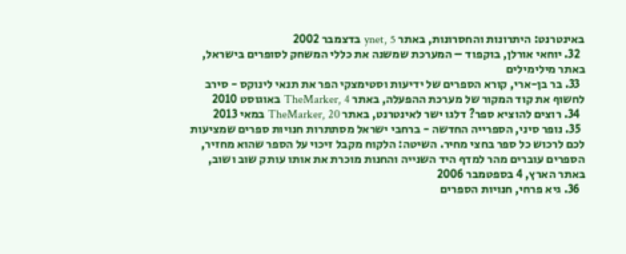באינטרנט: היתרונות והחסרונות, באתר ynet, 5 בדצמבר 2002
  32. יוחאי אורלן, בוקפוד – המערכת שמשנה את כללי המשחק לסופרים בישראל, באתר מילימילים
  33. בר בן-ארי, קורא הספרים של ידיעות וסטימצקי הפר את תנאי לינוקס - סירב לחשוף את קוד המקור של מערכת ההפעלה, באתר TheMarker, 4 באוגוסט 2010
  34. רוצים להוציא ספר? דלגו ישר לאינטרנט, באתר TheMarker, 20 במאי 2013
  35. נופר סיני, הספרייה החדשה - ברחבי ישראל מסתתרות חנויות ספרים שמציעות לכם לרכוש כל ספר בחצי מחיר. השיטה: הלקוח מקבל זיכוי על הספר שהוא מחזיר, הספרים עוברים מהר למדף היד השנייה והחנות מוכרת את אותו עותק שוב ושוב, באתר הארץ, 4 בספטמבר 2006
  36. גיא פרחי, חנויות הספרים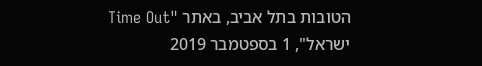הטובות בתל אביב, באתר "Time Out ישראל", 1 בספטמבר 2019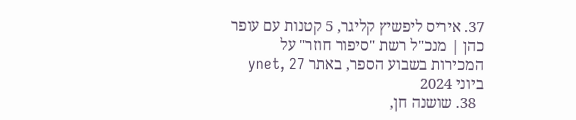37. איריס ליפשיץ קליגר, 5 קטנות עם עופר כהן | מנכ"ל רשת "סיפור חוזר" על המכירות בשבוע הספר, באתר ynet, 27 ביוני 2024
  38. שושנה חן,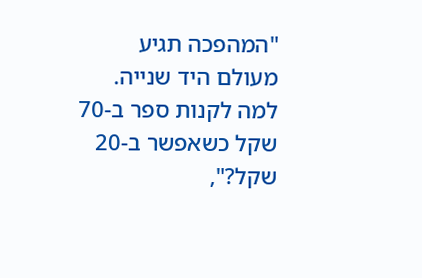"המהפכה תגיע מעולם היד שנייה. למה לקנות ספר ב-70 שקל כשאפשר ב-20 שקל?",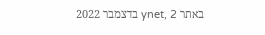באתר ynet, 2 בדצמבר 2022